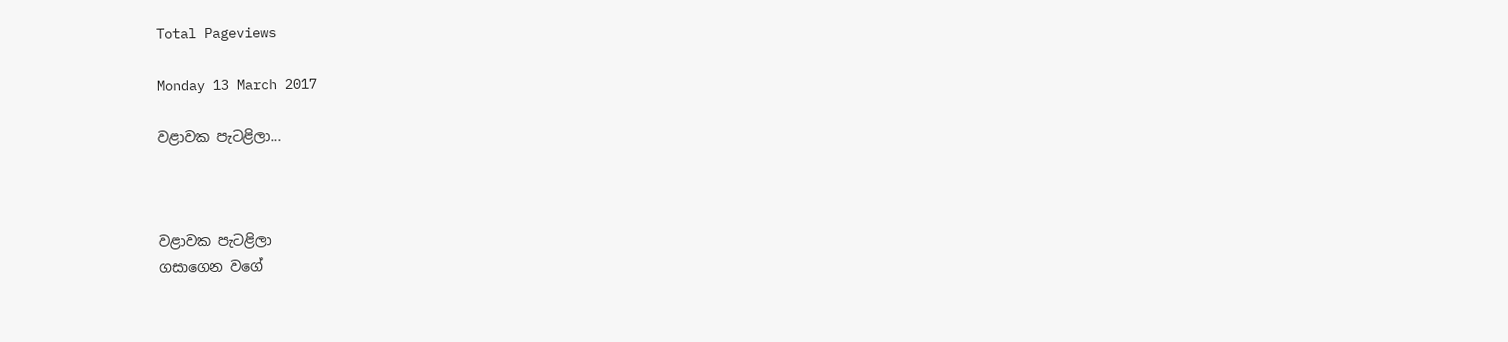Total Pageviews

Monday 13 March 2017

වළාවක පැටළිලා...



වළාවක පැටළිලා
ගසාගෙන වගේ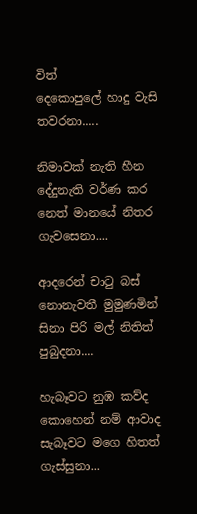විත්
දෙකොපුලේ හාදු වැසි තවරනා.....

නිමාවක් නැති හීන
දේදුනැති වර්ණ කර
නෙත් මානයේ නිතර ගැවසෙනා....

ආදරෙන් චාටු බස්
නොනැවතී මුමුණමින්
සිනා පිරි මල් නිතිත් පුබුදනා....

හැබෑවට නුඹ කව්ද
කොහෙන් නම් ආවාද
සැබෑවට මගෙ හිතත් ගැස්සුනා...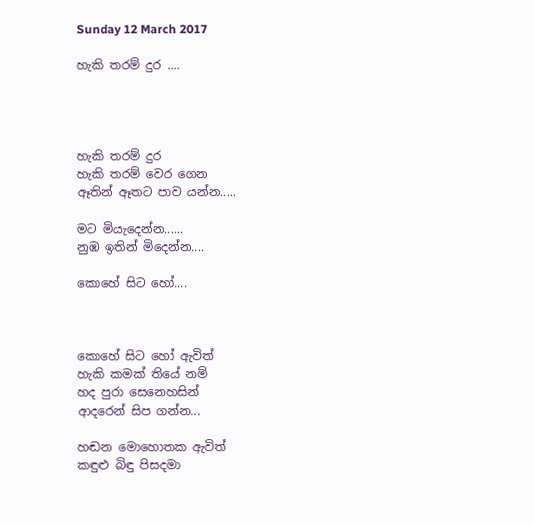Sunday 12 March 2017

හැකි තරම් දුර ....




හැකි තරම් දුර
හැකි තරම් වෙර ගෙන
ඈතින් ඈතට පාව යන්න.....

මට මියැදෙන්න......
නුඹ ඉතින් මිදෙන්න....

කොහේ සිට හෝ....



කොහේ සිට හෝ ඇවිත්
හැකි කමක් තියේ නම්
හද පුරා සෙනෙහසින්
ආදරෙන් සිප ගන්න...

හඬන මොහොතක ඇවිත්
කඳුළු බිඳු පිසදමා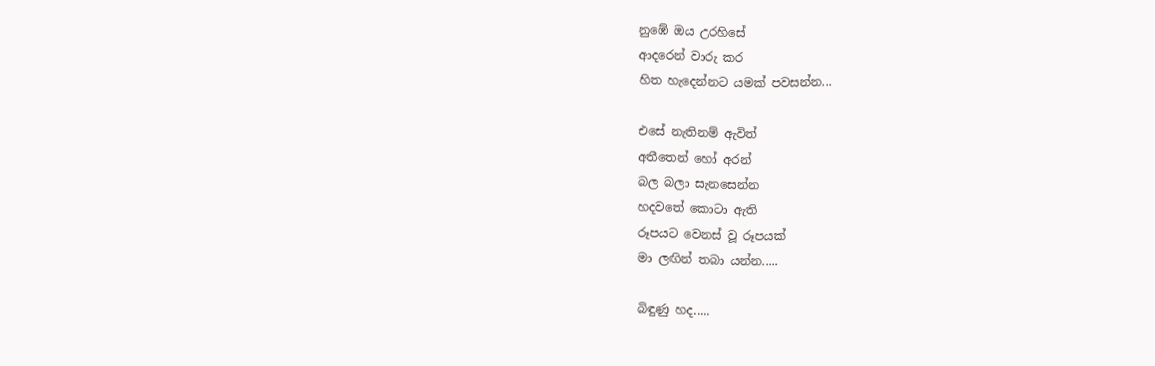නුඹේ ඔය උරහිසේ
ආදරෙන් වාරු කර
හිත හැදෙන්නට යමක් පවසන්න...

එසේ නැතිනම් ඇවිත්
අතීතෙන් හෝ අරන්
බල බලා සැනසෙන්න
හදවතේ කොටා ඇති
රූපයට වෙනස් වූ රූපයක්
මා ලඟින් තබා යන්න.....

බිඳුණු හද.....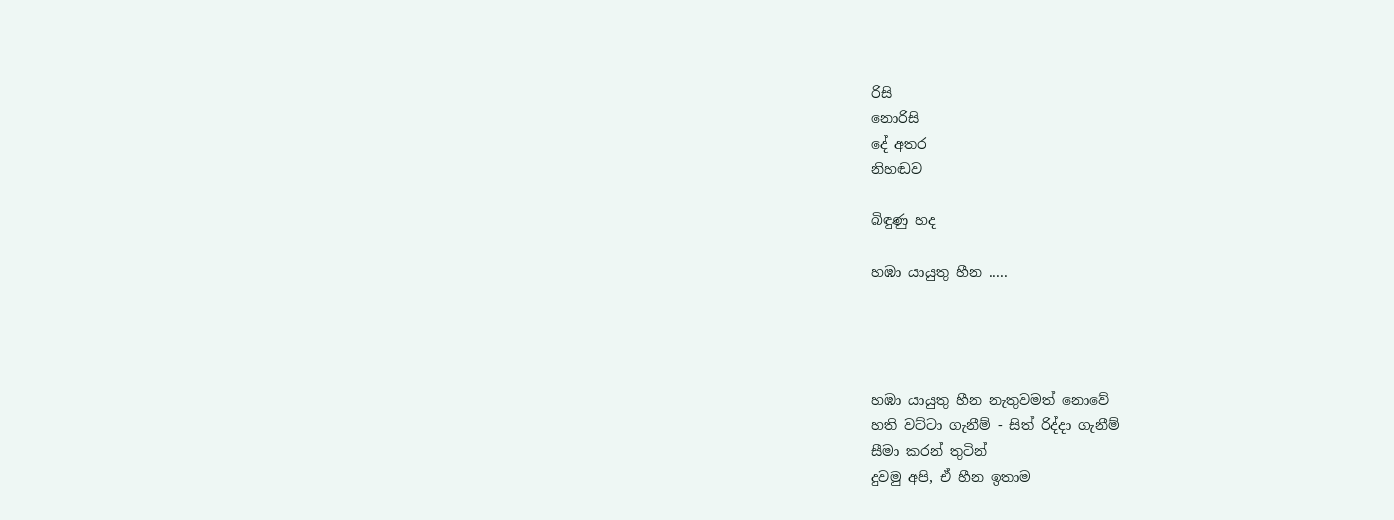රිසි
නොරිසි
දේ අතර
නිහඬව

බිඳුණු හද

හඹා යායුතු හීන .....




හඹා යායුතු හීන නැතුවමත් නොවේ
හති වට්ටා ගැනීම් - සිත් රිද්දා ගැනීම්
සීමා කරන් තුටින්
දුවමු අපි, ඒ හීන ඉතාම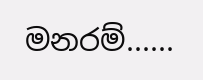මනරම්......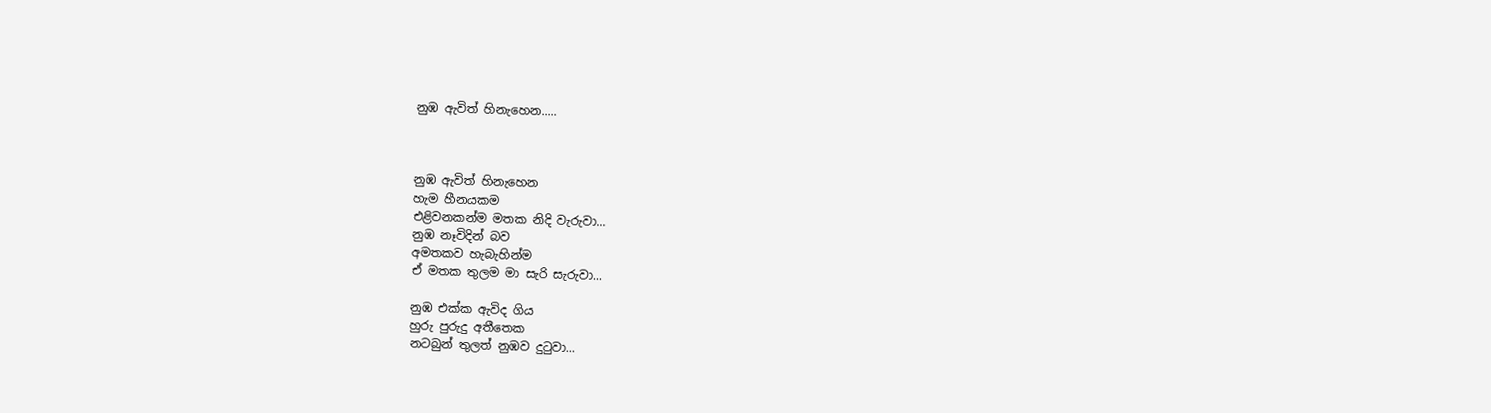නුඹ ඇවිත් හිනැහෙන.....



නුඹ ඇවිත් හිනැහෙන
හැම හීනයකම
එළිවනකන්ම මතක නිදි වැරුවා...
නුඹ නෑවිදින් බව
අමතකව හැබැහින්ම
ඒ මතක තුලම මා සැරි සැරුවා...

නුඹ එක්ක ඇවිද ගිය
හුරු පුරුදු අතීතෙක
නටබුන් තුලත් නුඹව දුටුවා...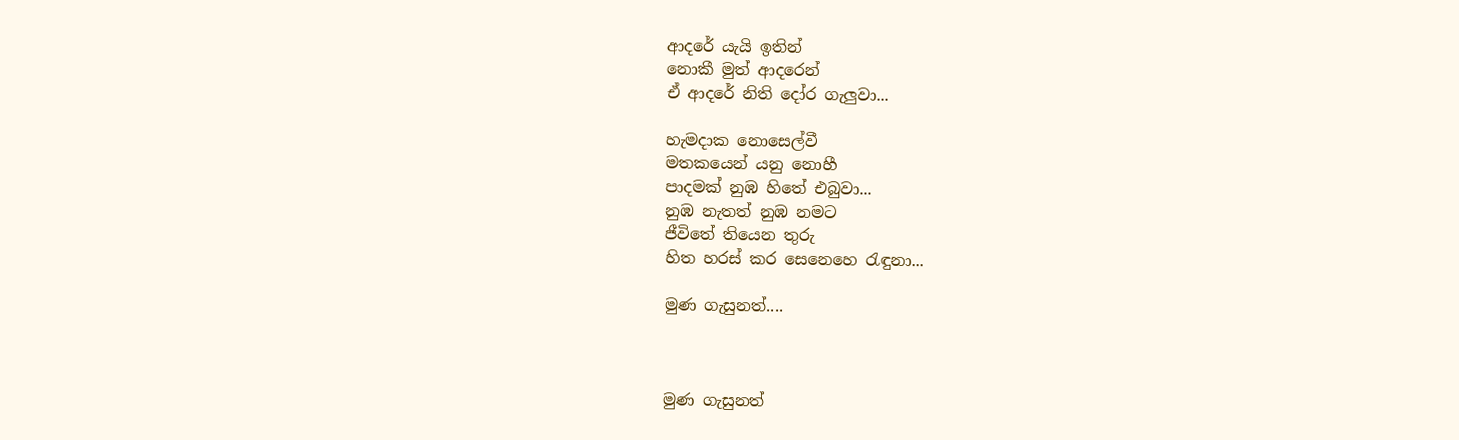ආදරේ යැයි ඉතින්
නොකී මුත් ආදරෙන්
ඒ ආදරේ නිති දෝර ගැලුවා...

හැමදාක නොසෙල්වී
මතකයෙන් යනු නොහී
පාදමක් නුඹ හිතේ එබුවා...
නුඹ නැතත් නුඹ නමට
ජීවිතේ තියෙන තුරු
හිත හරස් කර සෙනෙහෙ රැඳුනා...

මුණ ගැසුනත්....



මුණ ගැසුනත්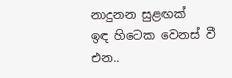නාදුනන සුළඟක්
ඉඳ හිටෙක වෙනස් වී එන..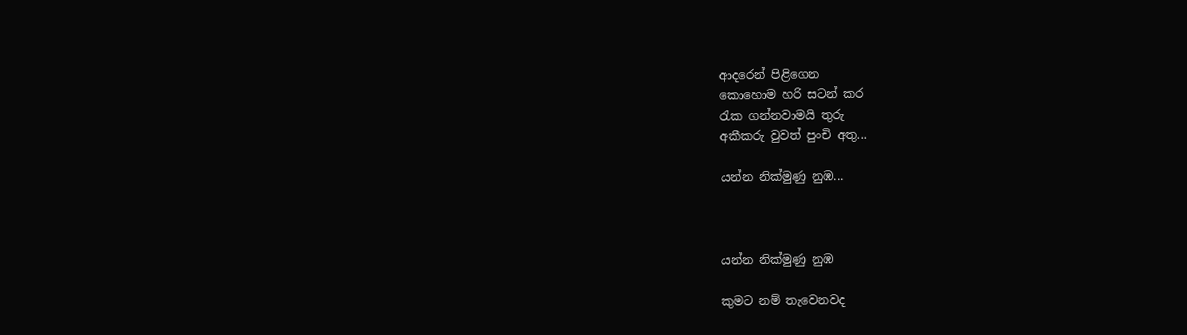ආදරෙන් පිළිගෙන
කොහොම හරි සටන් කර
රැක ගන්නවාමයි තුරු
අකීකරු වුවත් පුංචි අතු...

යන්න නික්මුණු නුඹ...



යන්න නික්මුණු නුඹ

කුමට නම් තැවෙනවද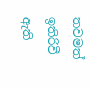තවමත් ඉතිරිවී ඇති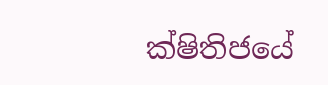ක්ෂිතිජයේ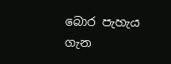බොර පැහැය ගැන